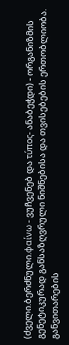(ძველი.ბერძნული.φαίνω - ვუჩვენებ და τύπος- ანაბეჭდი) - ორგანიზმის გენეტიკურად განსაზღვრული ნიშნებისა და თვისებების ერთობლიობა. განვითარების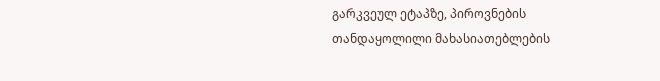გარკვეულ ეტაპზე, პიროვნების თანდაყოლილი მახასიათებლების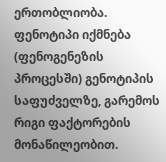ერთობლიობა. ფენოტიპი იქმნება (ფენოგენეზის პროცესში) გენოტიპის საფუძველზე, გარემოს რიგი ფაქტორების მონაწილეობით.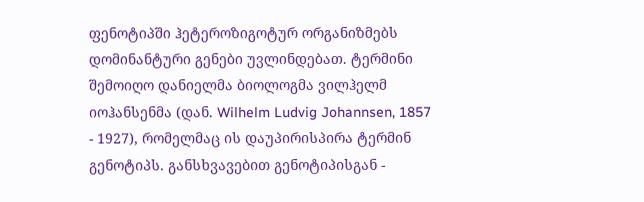ფენოტიპში ჰეტეროზიგოტურ ორგანიზმებს დომინანტური გენები უვლინდებათ. ტერმინი შემოიღო დანიელმა ბიოლოგმა ვილჰელმ იოჰანსენმა (დან. Wilhelm Ludvig Johannsen, 1857 - 1927), რომელმაც ის დაუპირისპირა ტერმინ გენოტიპს. განსხვავებით გენოტიპისგან -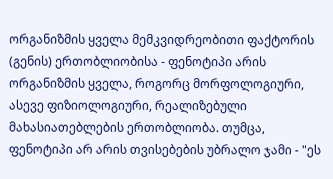ორგანიზმის ყველა მემკვიდრეობითი ფაქტორის (გენის) ერთობლიობისა - ფენოტიპი არის ორგანიზმის ყველა, როგორც მორფოლოგიური, ასევე ფიზიოლოგიური, რეალიზებული მახასიათებლების ერთობლიობა. თუმცა, ფენოტიპი არ არის თვისებების უბრალო ჯამი - "ეს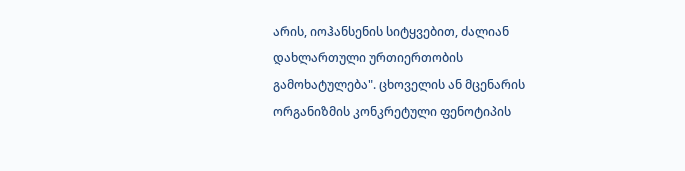არის, იოჰანსენის სიტყვებით, ძალიან დახლართული ურთიერთობის გამოხატულება". ცხოველის ან მცენარის ორგანიზმის კონკრეტული ფენოტიპის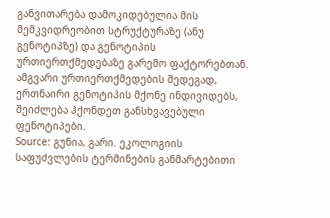განვითარება დამოკიდებულია მის მემკვიდრეობით სტრუქტურაზე (ანუ გენოტიპზე) და გენოტიპის ურთიერთქმედებაზე გარემო ფაქტორებთან. ამგვარი ურთიერთქმედების შედეგად, ერთნაირი გენოტიპის მქონე ინდივიდებს, შეიძლება ჰქონდეთ განსხვავებული ფენოტიპები.
Source: გუნია, გარი. ეკოლოგიის საფუძვლების ტერმინების განმარტებითი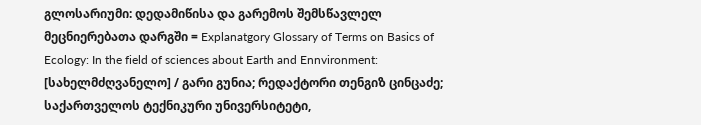გლოსარიუმი: დედამიწისა და გარემოს შემსწავლელ მეცნიერებათა დარგში = Explanatgory Glossary of Terms on Basics of Ecology: In the field of sciences about Earth and Ennvironment: [სახელმძღვანელო] / გარი გუნია; რედაქტორი თენგიზ ცინცაძე; საქართველოს ტექნიკური უნივერსიტეტი,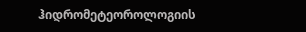ჰიდრომეტეოროლოგიის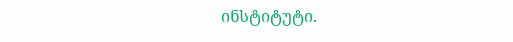ინსტიტუტი.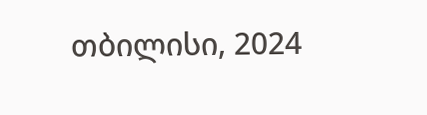თბილისი, 2024